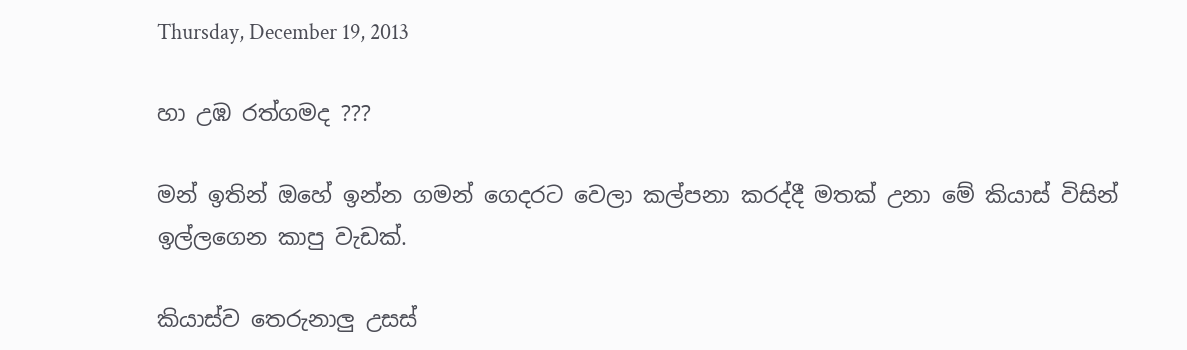Thursday, December 19, 2013

හා උඹ රත්ගමද ???

මන් ඉතින් ඔහේ ඉන්න ගමන් ගෙදරට වෙලා කල්පනා කරද්දී මතක් උනා මේ කියාස් විසින් ඉල්ලගෙන කාපු වැඩක්.

කියාස්ව තෙරුනාලු උසස්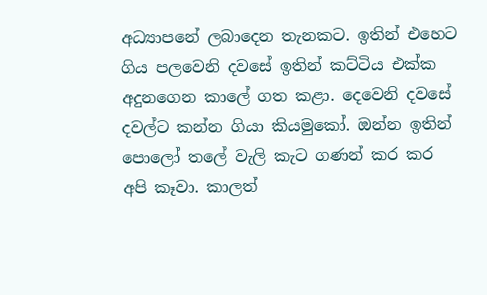අධ්‍යාපනේ ලබාදෙන තැනකට. ඉතින් එහෙට ගිය පලවෙනි දවසේ ඉතින් කට්ටිය එක්ක අදුනගෙන කාලේ ගත කළා. දෙවෙනි දවසේ  දවල්ට කන්න ගියා කියමුකෝ. ඔන්න ඉතින් පොලෝ තලේ වැලි කැට ගණන් කර කර අපි කෑවා. කාලත්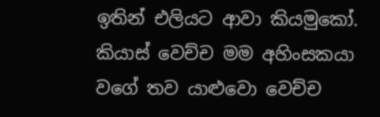ඉතින් එලියට ආවා කියමුකෝ. කියාස් වෙච්ච මම අහිංසකයා වගේ තව යාළුවො වෙච්ච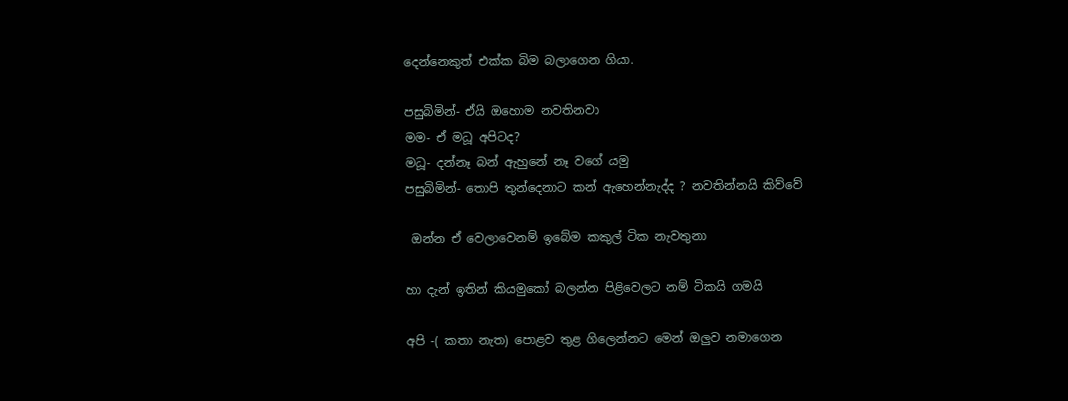දෙන්නෙකුත් එක්ක බිම බලාගෙන ගියා.

පසුබිමින්- ඒයි ඔහොම නවතිනවා
මම- ඒ මධූ අපිටද?
මධූ- දන්නෑ බන් ඇහුනේ නෑ වගේ යමු
පසුබිමින්- තොපි තුන්දෙනාට කන් ඇහෙන්නැද්ද ? නවතින්නයි කිව්වේ

 ඔන්න ඒ වෙලාවෙනම් ඉබේම කකුල් ටික නැවතුනා

හා දැන් ඉතින් කියමුකෝ බලන්න පිළිවෙලට නම් ටිකයි ගමයි

අපි -( කතා නැත) පොළව තුළ ගිලෙන්නට මෙන් ඔලුව නමාගෙන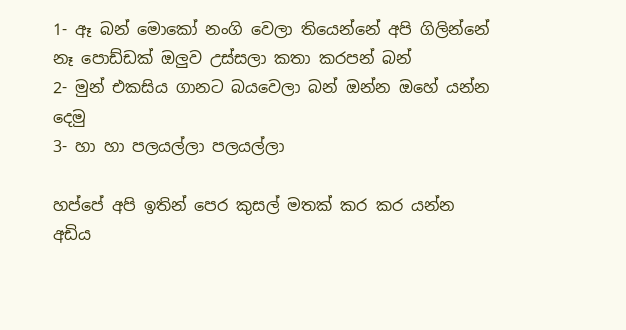1- ඈ බන් මොකෝ නංගි වෙලා තියෙන්නේ අපි ගිලින්නේ නෑ පොඩ්ඩක් ඔලුව උස්සලා කතා කරපන් බන්
2- මුන් එකසිය ගානට බයවෙලා බන් ඔන්න ඔහේ යන්න දෙමු
3- හා හා පලයල්ලා පලයල්ලා

හප්පේ අපි ඉතින් පෙර කුසල් මතක් කර කර යන්න අඩිය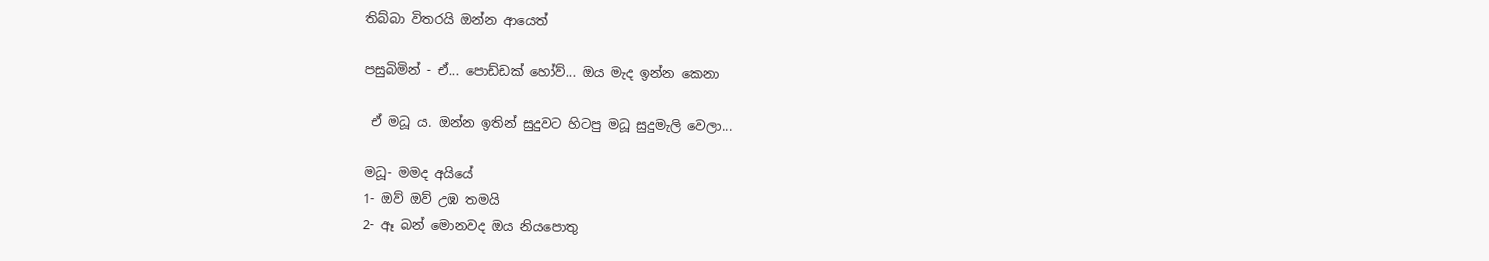තිබ්බා විතරයි ඔන්න ආයෙත්

පසුබිමින් - ඒ... පොඩ්ඩක් හෝව්... ඔය මැද ඉන්න කෙනා

 ඒ මධූ ය. ඔන්න ඉතින් සුදුවට හිටපු මධූ සුදුමැලි වෙලා...

මධූ- මමද අයියේ
1- ඔව් ඔව් උඹ තමයි
2- ඈ බන් මොනවද ඔය නියපොතු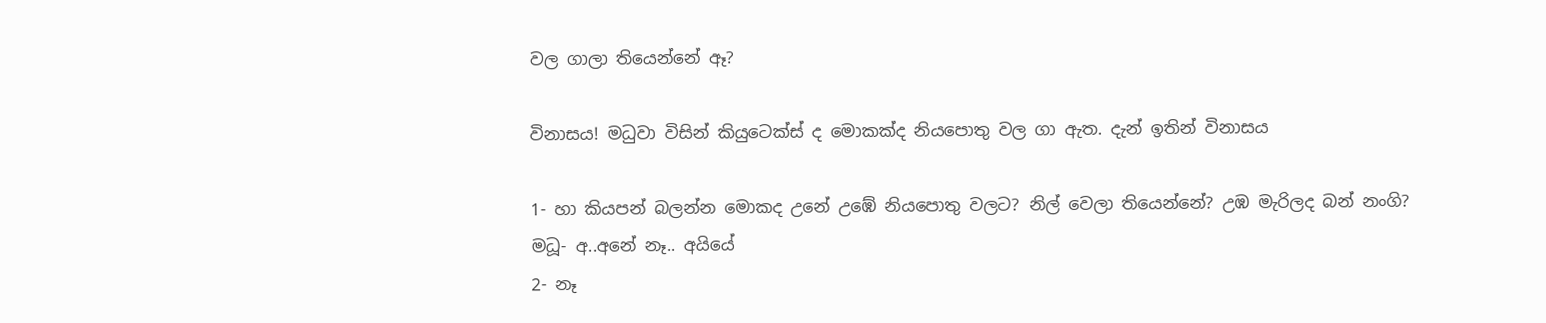වල ගාලා තියෙන්නේ ඈ?

විනාසය! මධුවා විසින් කියුටෙක්ස් ද මොකක්ද නියපොතු වල ගා ඇත. දැන් ඉතින් විනාසය

1- හා කියපන් බලන්න මොකද උනේ උඹේ නියපොතු වලට? නිල් වෙලා තියෙන්නේ? උඹ මැරිලද බන් නංගි?
මධූ- අ..අනේ නෑ.. අයියේ
2- නෑ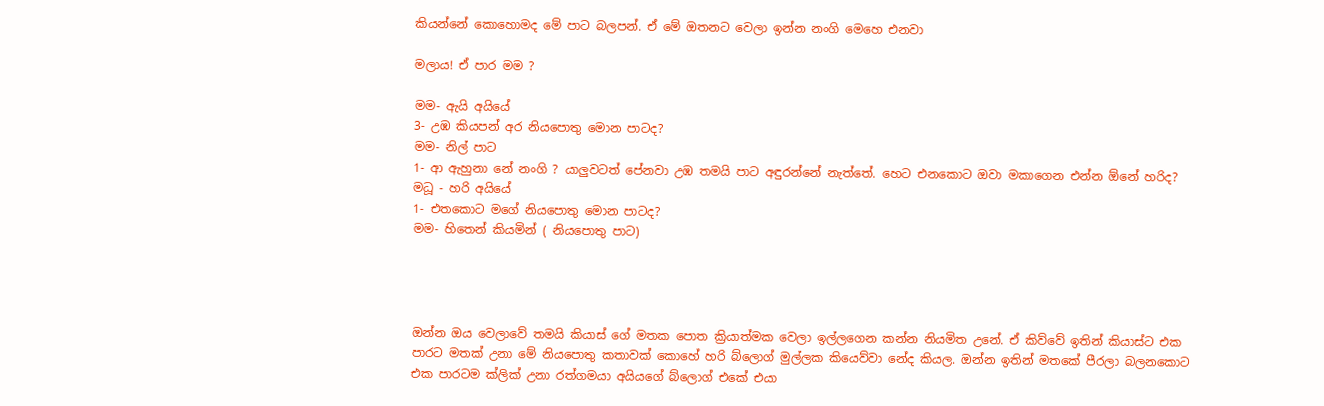කියන්නේ කොහොමද මේ පාට බලපන්. ඒ මේ ඔතනට වෙලා ඉන්න නංගි මෙහෙ එනවා

මලාය! ඒ පාර මම ?

මම- ඇයි අයියේ
3- උඹ කියපන් අර නියපොතු මොන පාටද?
මම- නිල් පාට
1- ආ ඇහුනා නේ නංගි ? යාලුවටත් පේනවා උඹ තමයි පාට අඳුරන්නේ නැත්තේ. හෙට එනකොට ඔවා මකාගෙන එන්න ඕනේ හරිද?
මධූ - හරි අයියේ
1- එතකොට මගේ නියපොතු මොන පාටද?
මම- හිතෙන් කියමින් ( නියපොතු පාට)




ඔන්න ඔය වෙලාවේ තමයි කියාස් ගේ මතක පොත ක්‍රියාත්මක වෙලා ඉල්ලගෙන කන්න නියමිත උනේ. ඒ කිව්වේ ඉතින් කියාස්ට එක පාරට මතක් උනා මේ නියපොතු කතාවක් කොහේ හරි බ්ලොග් මුල්ලක කියෙව්වා නේද කියල. ඔන්න ඉතින් මතකේ පීරලා බලනකොට එක පාරටම ක්ලික් උනා රත්ගමයා අයියගේ බ්ලොග් එකේ එයා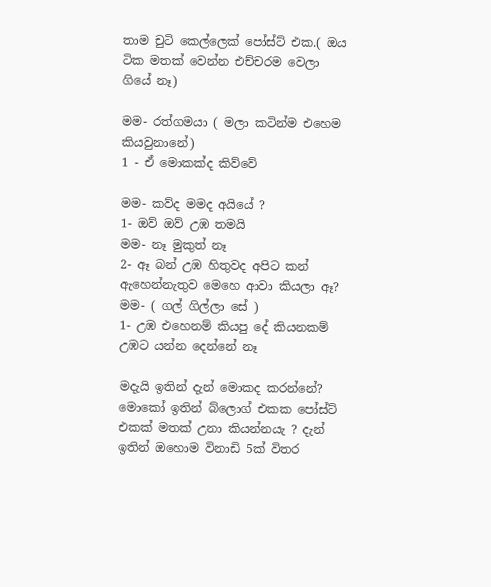තාම චුටි කෙල්ලෙක් පෝස්ට් එක.( ඔය ටික මතක් වෙන්න එච්චරම වෙලා ගියේ නෑ)

මම- රත්ගමයා ( මලා කටින්ම එහෙම කියවුනානේ)
1 - ඒ මොකක්ද කිව්වේ

මම- කව්ද මමද අයියේ ?
1- ඔව් ඔව් උඹ තමයි
මම- නෑ මුකුත් නෑ
2- ඈ බන් උඹ හිතුවද අපිට කන් ඇහෙන්නැතුව මෙහෙ ආවා කියලා ඈ?
මම- ( ගල් ගිල්ලා සේ )
1- උඹ එහෙනම් කියපු දේ කියනකම් උඹට යන්න දෙන්නේ නෑ

මදැයි ඉතින් දැන් මොකද කරන්නේ? මොකෝ ඉතින් බ්ලොග් එකක පෝස්ට් එකක් මතක් උනා කියන්නයැ ? දැන් ඉතින් ඔහොම විනාඩි 5ක් විතර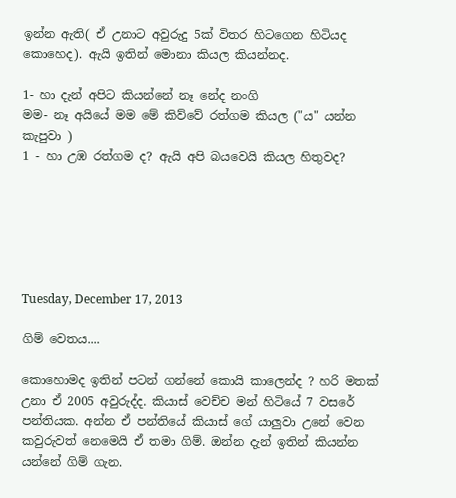ඉන්න ඇති( ඒ උනාට අවුරුදු 5ක් විතර හිටගෙන හිටියද කොහෙද). ඇයි ඉතින් මොනා කියල කියන්නද.

1- හා දැන් අපිට කියන්නේ නෑ නේද නංගි
මම- නෑ අයියේ මම මේ කිව්වේ රත්ගම කියල ("ය" යන්න කැපුවා )
1 - හා උඹ රත්ගම ද? ඇයි අපි බයවෙයි කියල හිතුවද?






Tuesday, December 17, 2013

ගිම් වෙතය....

කොහොමද ඉතින් පටන් ගන්නේ කොයි කාලෙන්ද ? හරි මතක් උනා ඒ 2005 අවුරුද්ද. කියාස් වෙච්ච මන් හිටියේ 7 වසරේ පන්තියක. අන්න ඒ පන්තියේ කියාස් ගේ යාලුවා උනේ වෙන කවුරුවත් නෙමෙයි ඒ තමා ගිම්. ඔන්න දැන් ඉතින් කියන්න යන්නේ ගිම් ගැන.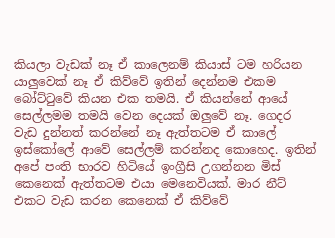කියලා වැඩක් නෑ ඒ කාලෙනම් කියාස් ටම හරියන යාලුවෙක් නෑ ඒ කිව්වේ ඉතින් දෙන්නම එකම බෝට්ටුවේ කියන එක තමයි. ඒ කියන්නේ ආයේ සෙල්ලමම තමයි වෙන දෙයක් ඔලුවේ නෑ. ගෙදර වැඩ දුන්නත් කරන්නේ නෑ ඇත්තටම ඒ කාලේ ඉස්කෝලේ ආවේ සෙල්ලම් කරන්නද කොහෙද. ඉතින් අපේ පංති භාරව හිටියේ ඉංග්‍රීසි උගන්නන මිස් කෙනෙක් ඇත්තටම එයා මෙනෙවියක්. මාර නීට් එකට වැඩ කරන කෙනෙක් ඒ කිව්වේ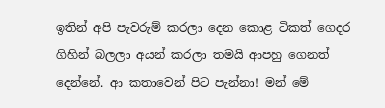ඉතින් අපි පැවරුම් කරලා දෙන කොළ ටිකත් ගෙදර ගිහින් බලලා අයන් කරලා තමයි ආපහු ගෙනත් දෙන්නේ. ආ කතාවෙන් පිට පැන්නා! මන් මේ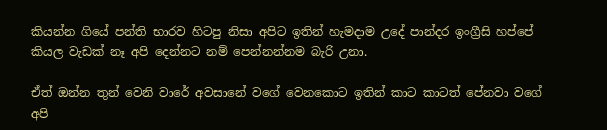කියන්න ගියේ පන්ති භාරව හිටපු නිසා අපිට ඉතින් හැමදාම උදේ පාන්දර ඉංග්‍රීසි හප්පේ කියල වැඩක් නෑ අපි දෙන්නට නම් පෙන්නන්නම බැරි උනා.

ඒත් ඔන්න තුන් වෙනි වාරේ අවසානේ වගේ වෙනකොට ඉතින් කාට කාටත් පේනවා වගේ අපි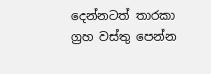දෙන්නටත් තාරකා ග්‍රහ වස්තු පෙන්න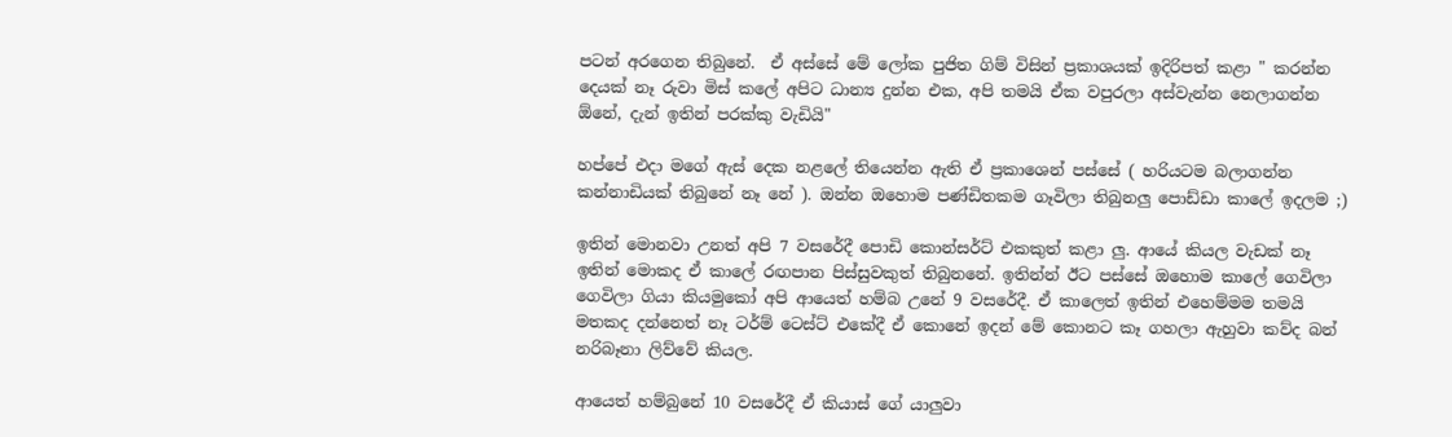පටන් අරගෙන තිබුනේ.  ඒ අස්සේ මේ ලෝක පුජිත ගිම් විසින් ප්‍රකාශයක් ඉදිරිපත් කළා " කරන්න දෙයක් නෑ රුවා මිස් කලේ අපිට ධාන්‍ය දුන්න එක, අපි තමයි ඒක වපුරලා අස්වැන්න නෙලාගන්න ඕනේ, දැන් ඉතින් පරක්කු වැඩියි"

හප්පේ එදා මගේ ඇස් දෙක නළලේ තියෙන්න ඇති ඒ ප්‍රකාශෙන් පස්සේ ( හරියටම බලාගන්න කන්නාඩියක් තිබුනේ නෑ නේ ). ඔන්න ඔහොම පණ්ඩිතකම ගෑවිලා තිබුනලු පොඩ්ඩා කාලේ ඉදලම ;)

ඉතින් මොනවා උනත් අපි 7 වසරේදී පොඩි කොන්සර්ට් එකකුත් කළා ලු. ආයේ කියල වැඩක් නෑ ඉතින් මොකද ඒ කාලේ රඟපාන පිස්සුවකුත් තිබුනනේ. ඉතින්න් ඊට පස්සේ ඔහොම කාලේ ගෙවිලා ගෙවිලා ගියා කියමුකෝ අපි ආයෙත් හම්බ උනේ 9 වසරේදී. ඒ කාලෙත් ඉතින් එහෙම්මම තමයි මතකද දන්නෙත් නෑ ටර්ම් ටෙස්ට් එකේදී ඒ කොනේ ඉදන් මේ කොනට කෑ ගහලා ඇහුවා කව්ද බන් නරිබෑනා ලිව්වේ කියල.

ආයෙත් හම්බුනේ 10 වසරේදී ඒ කියාස් ගේ යාලුවා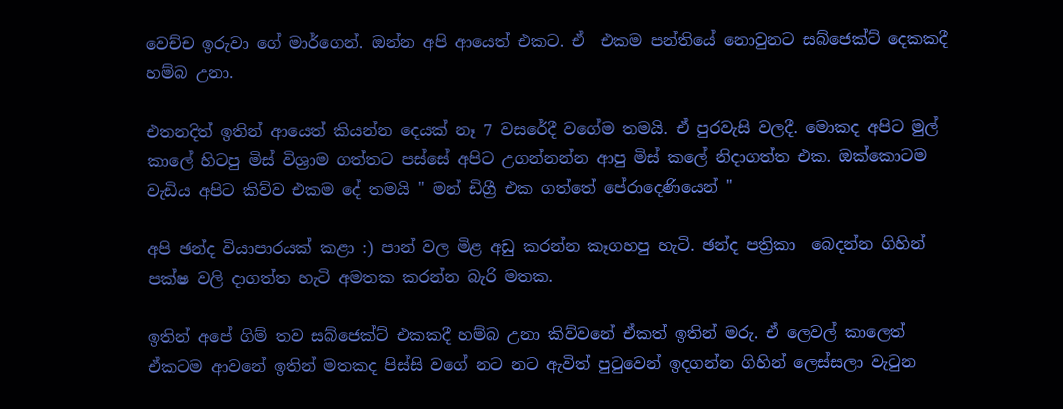වෙච්ච ඉරුවා ගේ මාර්ගෙන්. ඔන්න අපි ආයෙත් එකට. ඒ  එකම පන්තියේ නොවුනට සබ්ජෙක්ට් දෙකකදී හම්බ උනා.

එතනදිත් ඉතින් ආයෙත් කියන්න දෙයක් නෑ 7 වසරේදී වගේම තමයි. ඒ පුරවැසි වලදී. මොකද අපිට මුල් කාලේ හිටපු මිස් විශ්‍රාම ගත්තට පස්සේ අපිට උගන්නන්න ආපු මිස් කලේ නිදාගත්ත එක. ඔක්කොටම වැඩිය අපිට කිව්ව එකම දේ තමයි " මන් ඩිග්‍රී එක ගත්තේ පේරාදෙණියෙන් "

අපි ඡන්ද වියාපාරයක් කළා :) පාන් වල මිළ අඩු කරන්න කෑගහපු හැටි. ඡන්ද පත්‍රිකා  බෙදන්න ගිහින් පක්ෂ වලි දාගත්ත හැටි අමතක කරන්න බැරි මතක.

ඉතින් අපේ ගිම් තව සබ්ජෙක්ට් එකකදී හම්බ උනා කිව්වනේ ඒකත් ඉතින් මරු. ඒ ලෙවල් කාලෙත් ඒකටම ආවනේ ඉතින් මතකද පිස්සි වගේ නට නට ඇවිත් පුටුවෙන් ඉදගන්න ගිහින් ලෙස්සලා වැටුන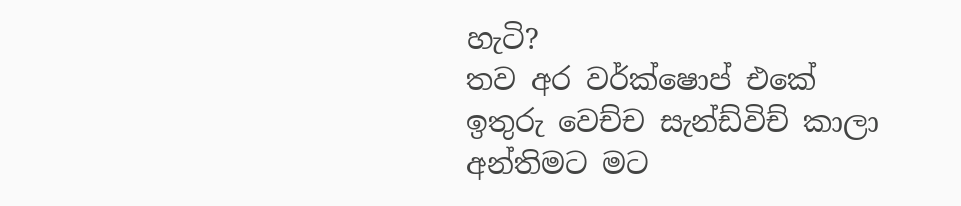හැටි?
තව අර වර්ක්ෂොප් එකේ ඉතුරු වෙච්ච සැන්ඩ්විච් කාලා අන්තිමට මට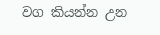වග කියන්න උන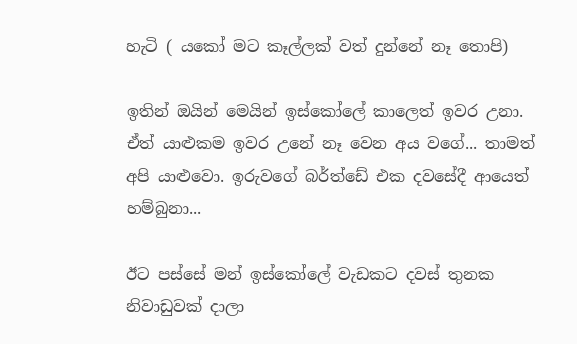හැටි ( යකෝ මට කෑල්ලක් වත් දුන්නේ නෑ තොපි)

ඉතින් ඔයින් මෙයින් ඉස්කෝලේ කාලෙත් ඉවර උනා. ඒත් යාළුකම ඉවර උනේ නෑ වෙන අය වගේ... තාමත් අපි යාළුවො. ඉරුවගේ බර්ත්ඩේ එක දවසේදී ආයෙත් හම්බුනා...

ඊට පස්සේ මන් ඉස්කෝලේ වැඩකට දවස් තුනක නිවාඩුවක් දාලා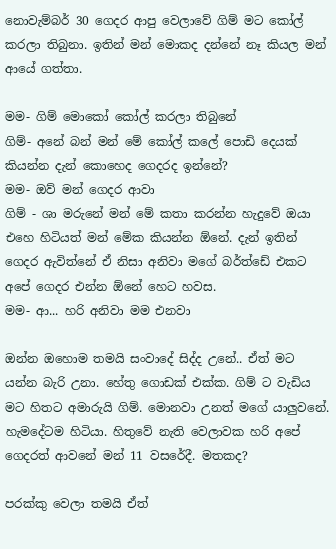නොවැම්බර් 30 ගෙදර ආපු වෙලාවේ ගිම් මට කෝල් කරලා තිබුනා. ඉතින් මන් මොකද දන්නේ නෑ කියල මන් ආයේ ගත්තා.

මම- ගිම් මොකෝ කෝල් කරලා තිබුනේ
ගිම්- අනේ බන් මන් මේ කෝල් කලේ පොඩි දෙයක් කියන්න දැන් කොහෙද ගෙදරද ඉන්නේ?
මම- ඔව් මන් ගෙදර ආවා
ගිම් - ශා මරුනේ මන් මේ කතා කරන්න හැදුවේ ඔයා  එහෙ හිටියත් මන් මේක කියන්න ඕනේ. දැන් ඉතින් ගෙදර ඇවිත්නේ ඒ නිසා අනිවා මගේ බර්ත්ඩේ එකට අපේ ගෙදර එන්න ඕනේ හෙට හවස.
මම- ආ... හරි අනිවා මම එනවා

ඔන්න ඔහොම තමයි සංවාදේ සිද්ද උනේ.. ඒත් මට යන්න බැරි උනා. හේතු ගොඩක් එක්ක. ගිම් ට වැඩිය මට හිතට අමාරුයි ගිම්. මොනවා උනත් මගේ යාලුවනේ. හැමදේටම හිටියා. හිතුවේ නැති වෙලාවක හරි අපේ ගෙදරත් ආවනේ මන් 11 වසරේදී. මතකද?

පරක්කු වෙලා තමයි ඒත්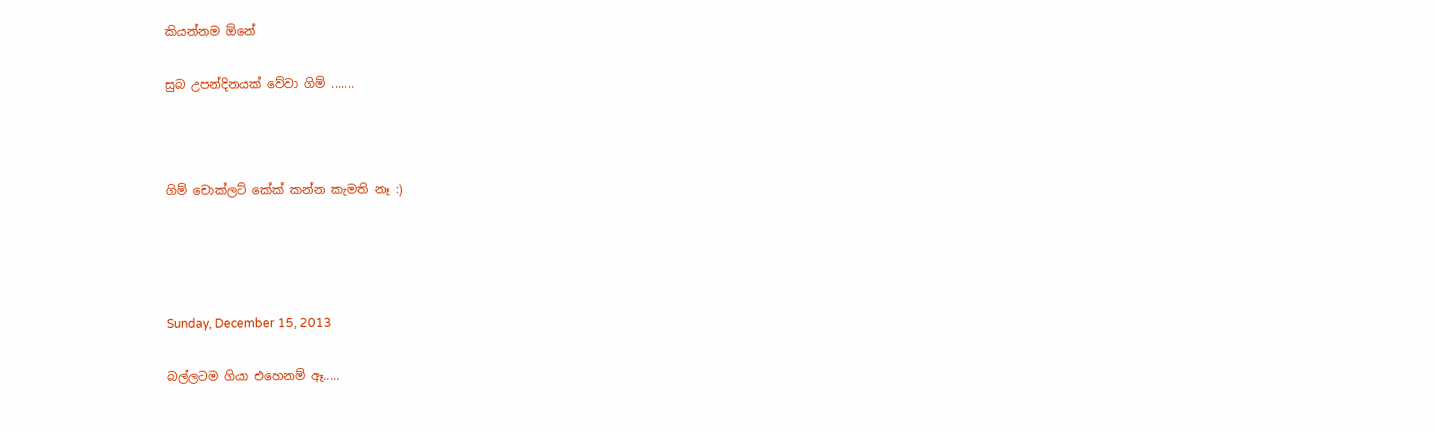කියන්නම ඕනේ

සුබ උපන්දිනයක් වේවා ගිම් .......



ගිම් චොක්ලට් කේක් කන්න කැමති නෑ :)




Sunday, December 15, 2013

බල්ලටම ගියා එහෙනම් ඈ.....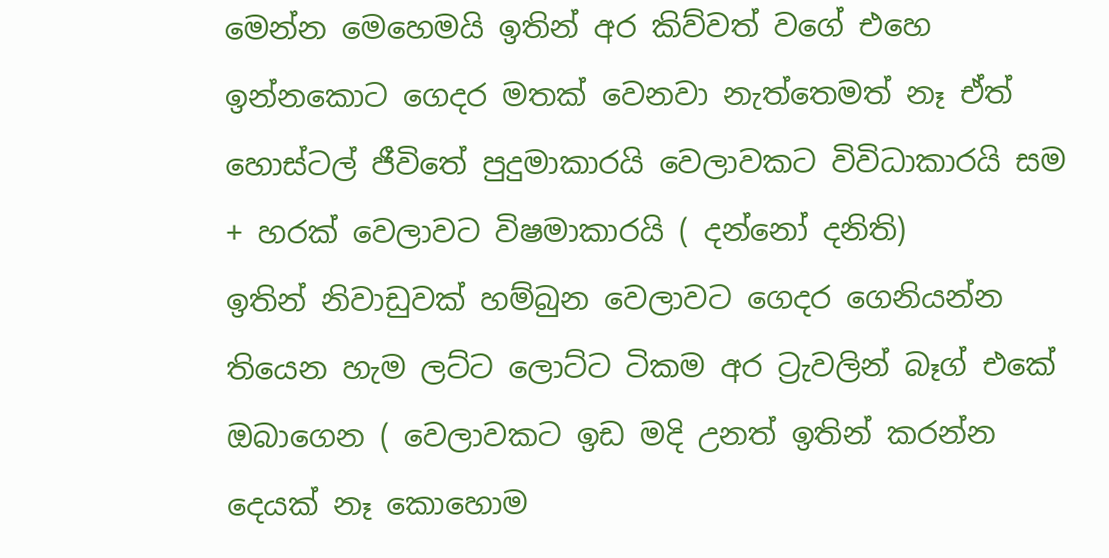මෙන්න මෙහෙමයි ඉතින් අර කිව්වත් වගේ එහෙ ඉන්නකොට ගෙදර මතක් වෙනවා නැත්තෙමත් නෑ ඒත් හොස්ටල් ජීවිතේ පුදුමාකාරයි වෙලාවකට විවිධාකාරයි සම + හරක් වෙලාවට විෂමාකාරයි ( දන්නෝ දනිති)
ඉතින් නිවාඩුවක් හම්බුන වෙලාවට ගෙදර ගෙනියන්න තියෙන හැම ලට්ට ලොට්ට ටිකම අර ට්‍රැවලින් බෑග් එකේ ඔබාගෙන ( වෙලාවකට ඉඩ මදි උනත් ඉතින් කරන්න දෙයක් නෑ කොහොම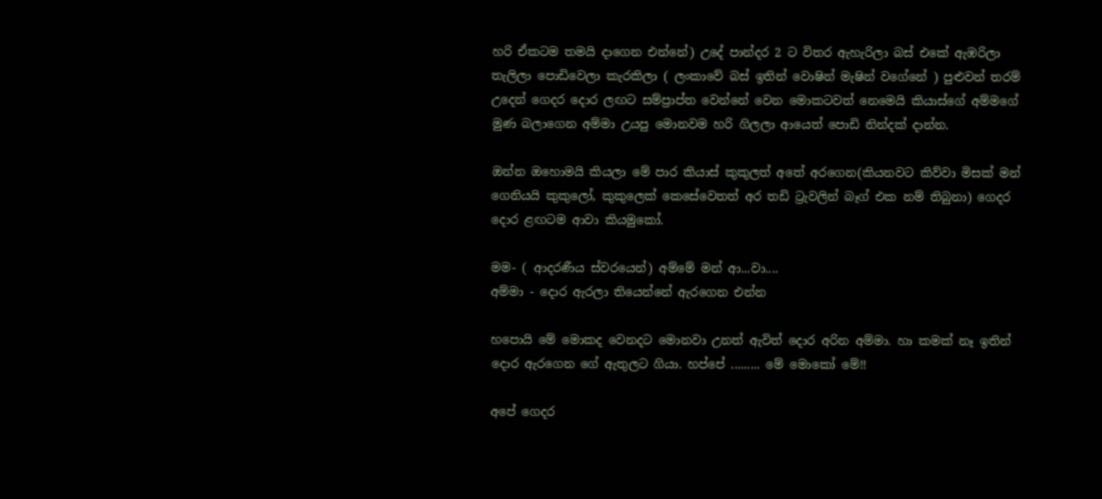හරි ඒකටම තමයි දාගෙන එන්නේ) උදේ පාන්දර 2 ට විතර ඇහැරිලා බස් එකේ ඇඹරිලා තැලිලා පොඩිවෙලා කැරකිලා ( ලංකාවේ බස් ඉතින් වොෂින් මැෂින් වගේනේ ) පුළුවන් තරම් උදෙන් ගෙදර දොර ලඟට සම්ප්‍රාප්ත වෙන්නේ වෙන මොකටවත් නෙමෙයි කියාස්ගේ අම්මගේ මුණ බලාගෙන අම්මා උයපු මොනවම හරි ගිලලා ආයෙත් පොඩි නින්දක් දාන්න.

ඔන්න ඔහොමයි කියලා මේ පාර කියාස් කුකුලත් අතේ අරගෙන(කියනවට කිව්වා මිසක් මන් ගෙනියයි කුකුලෝ, කුකුලෙක් කෙසේවෙතත් අර තඩි ට්‍රැවලින් බෑග් එක නම් තිබුනා) ගෙදර දොර ළඟටම ආවා කියමුකෝ.

මම- ( ආදරණීය ස්වරයෙන්) අම්මේ මන් ආ...වා....
අම්මා - දොර ඇරලා තියෙන්නේ ඇරගෙන එන්න

හපොයි මේ මොකද වෙනදට මොනවා උනත් ඇවිත් දොර අරින අම්මා. හා කමක් නෑ ඉතින් දොර ඇරගෙන ගේ ඇතුලට ගියා. හප්පේ ......... මේ මොකෝ මේ!!

අපේ ගෙදර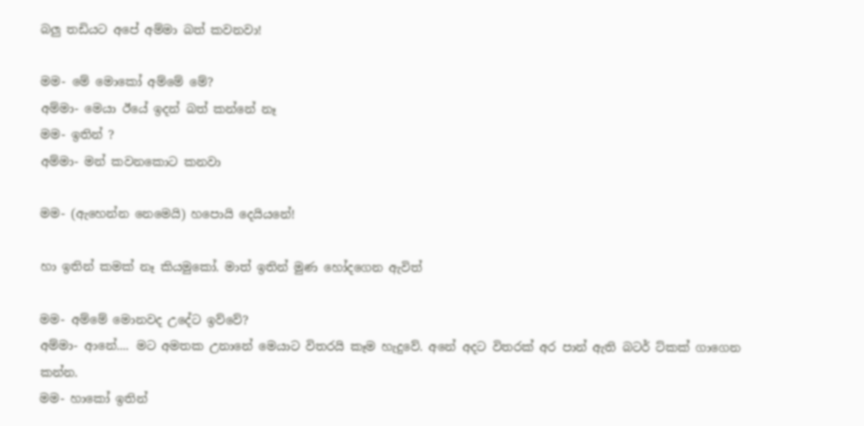බලු තඩියට අපේ අම්මා බත් කවනවා!

මම- මේ මොකෝ අම්මේ මේ?
අම්මා- මෙයා ඊයේ ඉදන් බත් කන්නේ නෑ
මම- ඉතින් ?
අම්මා- මන් කවනකොට කනවා

මම- (ඇහෙන්න නෙමෙයි) හපොයි දෙයියනේ!

හා ඉතින් කමක් නෑ කියමුකෝ. මාත් ඉතින් මුණ හෝදගෙන ඇවිත්

මම- අම්මේ මොනවද උදේට ඉව්වේ?
අම්මා- ආනේ.... මට අමතක උනානේ මෙයාට විතරයි කෑම හැදුවේ. අනේ අදට විතරක් අර පාන් ඇති බටර් ට්කක් ගාගෙන කන්න.
මම- හාකෝ ඉතින්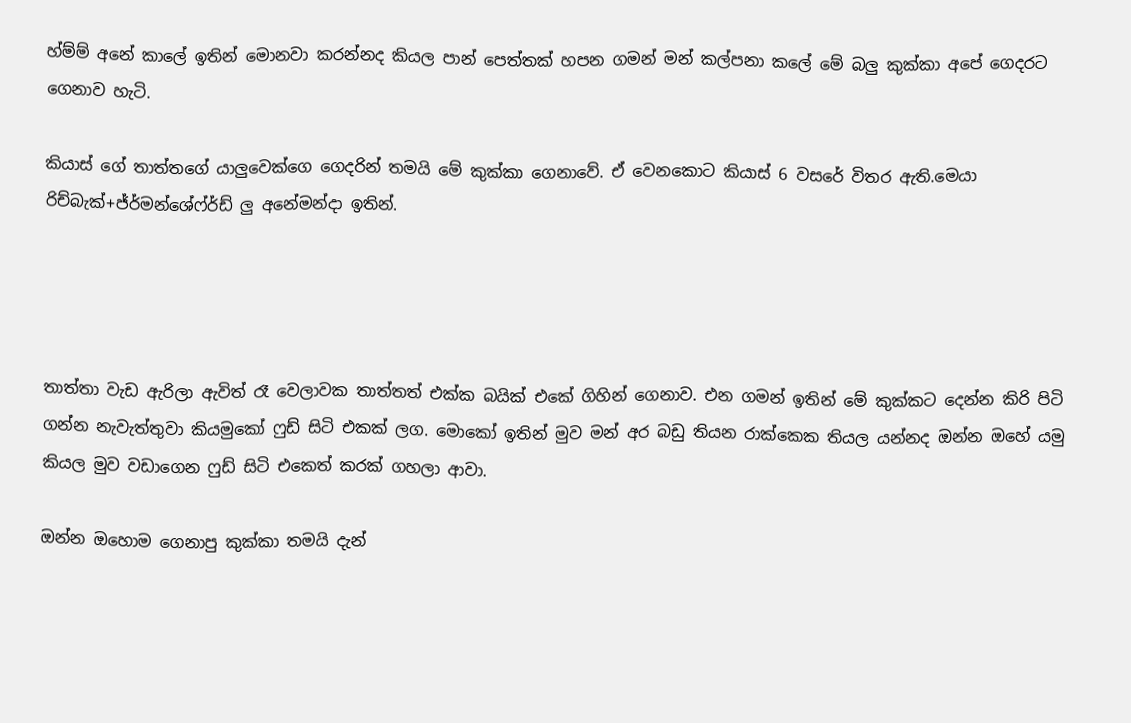හ්ම්ම් අනේ කාලේ ඉතින් මොනවා කරන්නද කියල පාන් පෙත්තක් හපන ගමන් මන් කල්පනා කලේ මේ බලු කුක්කා අපේ ගෙදරට ගෙනාව හැටි.

කියාස් ගේ තාත්තගේ යාලුවෙක්ගෙ ගෙදරින් තමයි මේ කුක්කා ගෙනාවේ. ඒ වෙනකොට කියාස් 6 වසරේ විතර ඇති.මෙයා රිච්බැක්+ජ්ර්මන්ශේෆ්ර්ඩ් ලු අනේමන්දා ඉතින්.




තාත්තා වැඩ ඇරිලා ඇවිත් රෑ වෙලාවක තාත්තත් එක්ක බයික් එකේ ගිහින් ගෙනාව. එන ගමන් ඉතින් මේ කුක්කට දෙන්න කිරි පිටි ගන්න නැවැත්තුවා කියමුකෝ ෆුඩ් සිටි එකක් ලග. මොකෝ ඉතින් මුව මන් අර බඩු තියන රාක්කෙක තියල යන්නද ඔන්න ඔහේ යමු කියල මුව වඩාගෙන ෆුඩ් සිටි එකෙත් කරක් ගහලා ආවා.

ඔන්න ඔහොම ගෙනාපු කුක්කා තමයි දැන්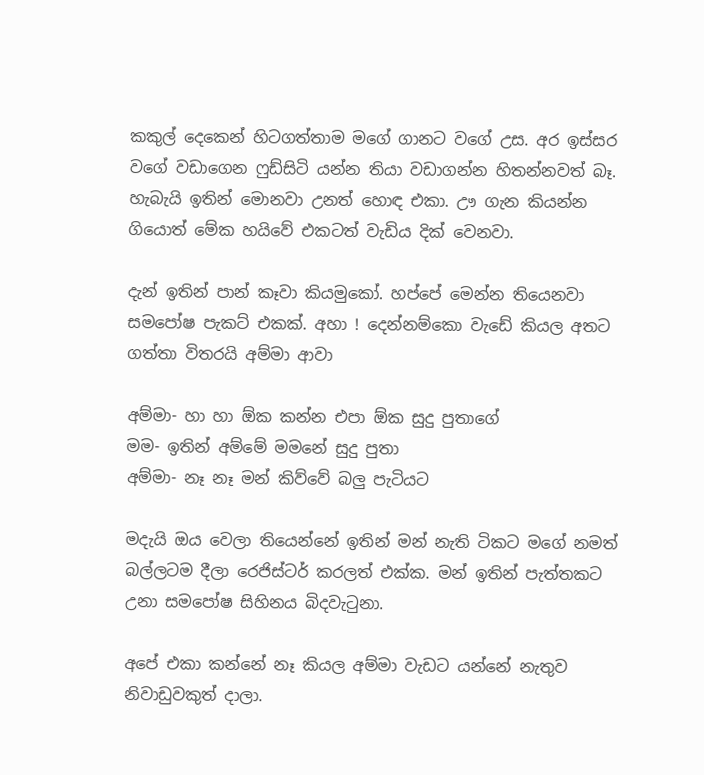කකුල් දෙකෙන් හිටගත්තාම මගේ ගානට වගේ උස. අර ඉස්සර වගේ වඩාගෙන ෆුඩ්සිටි යන්න තියා වඩාගන්න හිතන්නවත් බෑ. හැබැයි ඉතින් මොනවා උනත් හොඳ එකා. ඌ ගැන කියන්න ගියොත් මේක හයිවේ එකටත් වැඩිය දික් වෙනවා.

දැන් ඉතින් පාන් කෑවා කියමුකෝ. හප්පේ මෙන්න තියෙනවා සමපෝෂ පැකට් එකක්. අහා ! දෙන්නම්කො වැඩේ කියල අතට ගත්තා විතරයි අම්මා ආවා

අම්මා- හා හා ඕක කන්න එපා ඕක සුදු පුතාගේ
මම- ඉතින් අම්මේ මමනේ සුදු පුතා
අම්මා- නෑ නෑ මන් කිව්වේ බලු පැටියට

මදැයි ඔය වෙලා තියෙන්නේ ඉතින් මන් නැති ටිකට මගේ නමත් බල්ලටම දීලා රෙජිස්ටර් කරලත් එක්ක. මන් ඉතින් පැත්තකට උනා සමපෝෂ සිහිනය බිදවැටුනා.

අපේ එකා කන්නේ නෑ කියල අම්මා වැඩට යන්නේ නැතුව නිවාඩුවකුත් දාලා.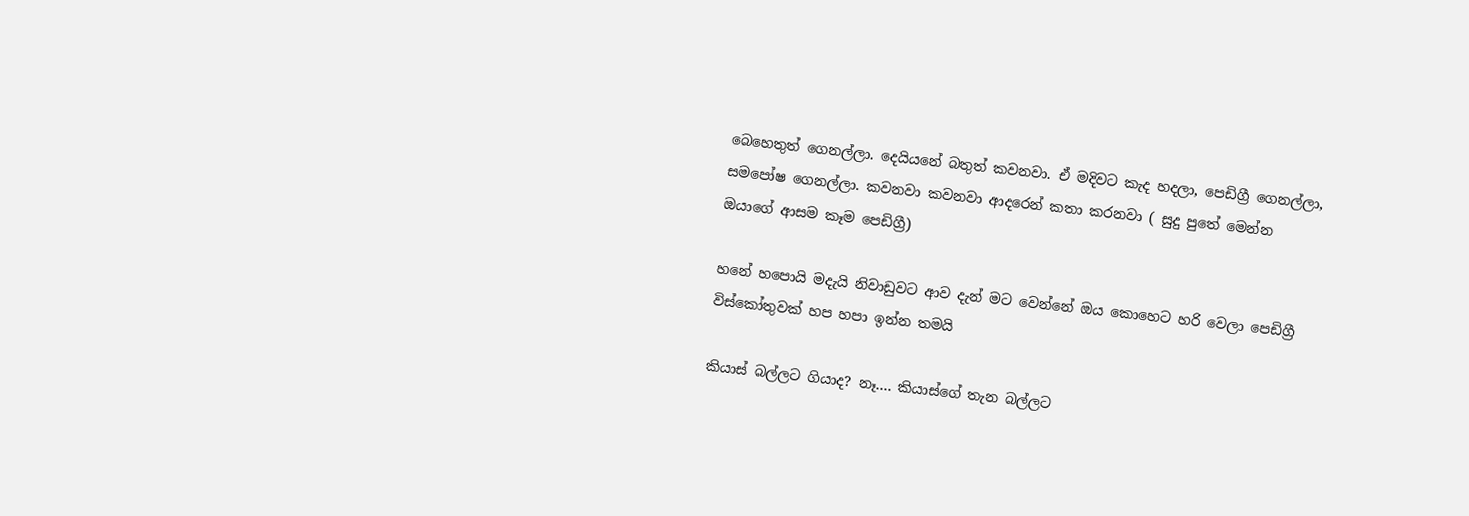බෙහෙතුත් ගෙනල්ලා. දෙයියනේ බතුත් කවනවා. ඒ මදිවට කැද හදලා, පෙඩිග්‍රී ගෙනල්ලා, සමපෝෂ ගෙනල්ලා. කවනවා කවනවා ආදරෙන් කතා කරනවා ( සුදු පුතේ මෙන්න ඔයාගේ ආසම කෑම පෙඩිග්‍රී)

හනේ හපොයි මදැයි නිවාඩුවට ආව දැන් මට වෙන්නේ ඔය කොහෙට හරි වෙලා පෙඩිග්‍රී විස්කෝතුවක් හප හපා ඉන්න තමයි

කියාස් බල්ලට ගියාද? නෑ.... කියාස්ගේ තැන බල්ලට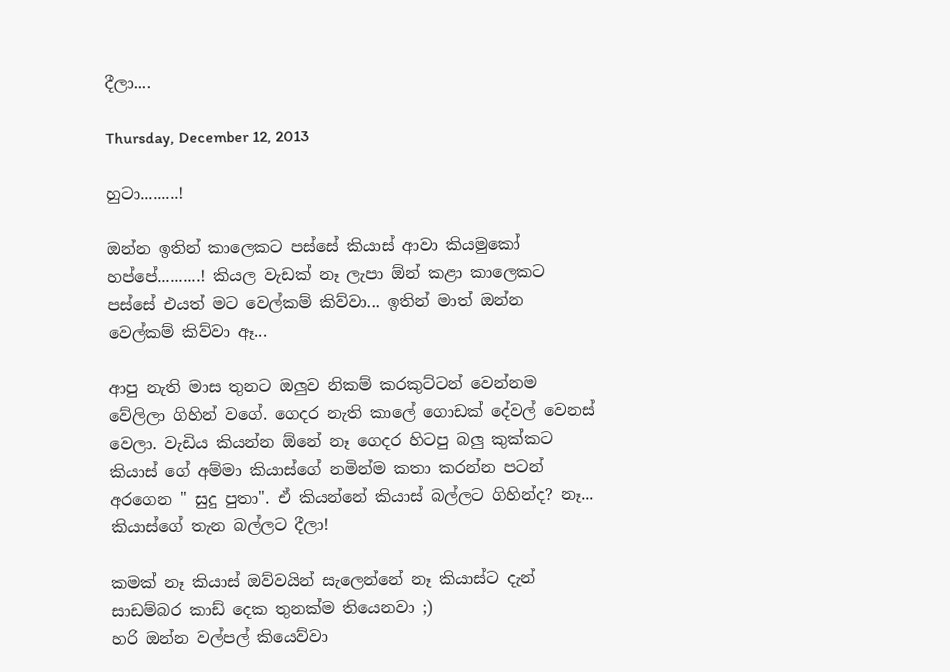දීලා....

Thursday, December 12, 2013

හුටා.........!

ඔන්න ඉතින් කාලෙකට පස්සේ කියාස් ආවා කියමුකෝ හප්පේ..........! කියල වැඩක් නෑ ලැපා ඕන් කළා කාලෙකට පස්සේ එයත් මට වෙල්කම් කිව්වා... ඉතින් මාත් ඔන්න වෙල්කම් කිව්වා ඈ...

ආපු නැති මාස තුනට ඔලුව නිකම් කරකුට්ටන් වෙන්නම වේලිලා ගිහින් වගේ. ගෙදර නැති කාලේ ගොඩක් දේවල් වෙනස් වෙලා. වැඩිය කියන්න ඕනේ නෑ ගෙදර හිටපු බලු කුක්කට කියාස් ගේ අම්මා කියාස්ගේ නමින්ම කතා කරන්න පටන් අරගෙන " සුදු පුතා". ඒ කියන්නේ කියාස් බල්ලට ගිහින්ද? නෑ... කියාස්ගේ තැන බල්ලට දීලා!

කමක් නෑ කියාස් ඔව්වයින් සැලෙන්නේ නෑ කියාස්ට දැන් සාඩම්බර කාඩ් දෙක තුනක්ම තියෙනවා ;)
හරි ඔන්න වල්පල් කියෙව්වා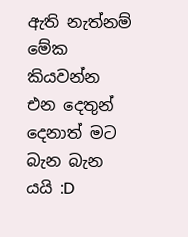ඇති නැත්නම් මේක කියවන්න එන දෙතුන් දෙනාත් මට බැන බැන යයි :D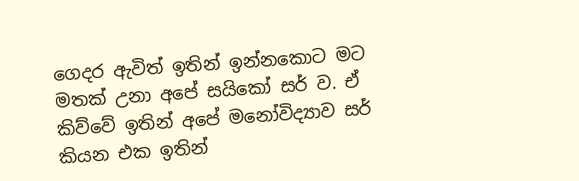ගෙදර ඇවිත් ඉතින් ඉන්නකොට මට මතක් උනා අපේ සයිකෝ සර් ව. ඒ කිව්වේ ඉතින් අපේ මනෝවිද්‍යාව සර් කියන එක ඉතින්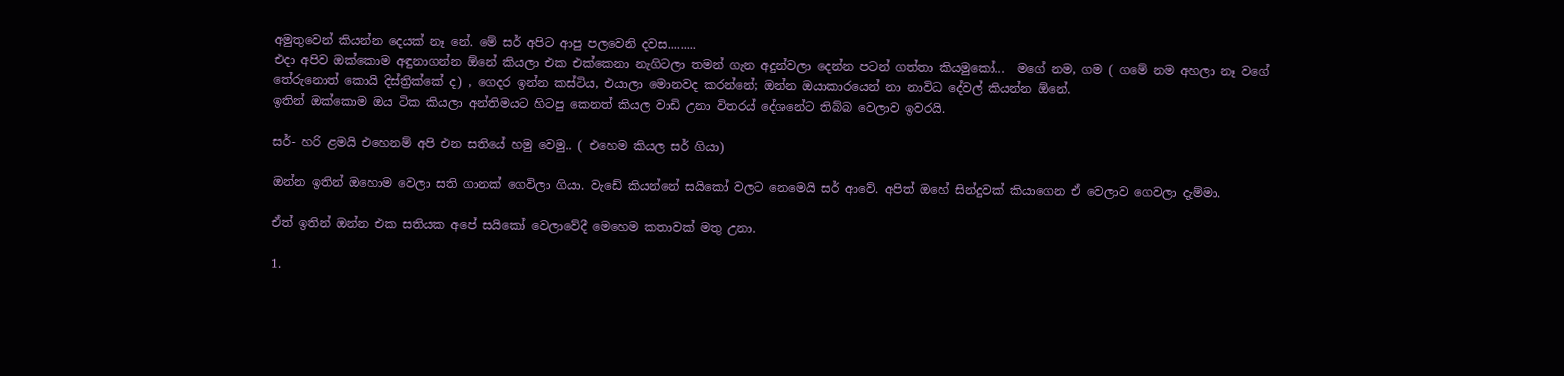අමුතුවෙන් කියන්න දෙයක් නෑ නේ. මේ සර් අපිට ආපු පලවෙනි දවස.........
එදා අපිව ඔක්කොම අඳුනාගන්න ඕනේ කියලා එක එක්කෙනා නැගිටලා තමන් ගැන අදුන්වලා දෙන්න පටන් ගත්තා කියමුකෝ...  මගේ නම, ගම ( ගමේ නම අහලා නෑ වගේ තේරුනොත් කොයි දිස්ත්‍රික්කේ ද) , ගෙදර ඉන්න කස්ටිය, එයාලා මොනවද කරන්නේ; ඔන්න ඔයාකාරයෙන් නා නාවිධ දේවල් කියන්න ඕනේ.
ඉතින් ඔක්කොම ඔය ටික කියලා අන්තිමයට හිටපු කෙනත් කියල වාඩි උනා විතරය් දේශනේට තිබ්බ වෙලාව ඉවරයි.

සර්- හරි ළමයි එහෙනම් අපි එන සතියේ හමු වෙමු.. ( එහෙම කියල සර් ගියා)

ඔන්න ඉතින් ඔහොම වෙලා සති ගානක් ගෙවිලා ගියා. වැඩේ කියන්නේ සයිකෝ වලට නෙමෙයි සර් ආවේ. අපිත් ඔහේ සින්දුවක් කියාගෙන ඒ වෙලාව ගෙවලා දැම්මා.

ඒත් ඉතින් ඔන්න එක සතියක අපේ සයිකෝ වෙලාවේදී මෙහෙම කතාවක් මතු උනා.

1.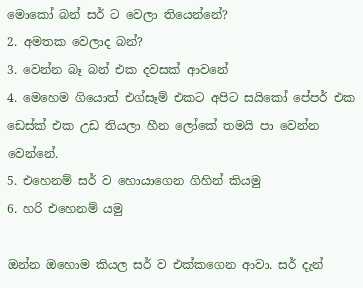මොකෝ බන් සර් ට වෙලා තියෙන්නේ?
2. අමතක වෙලාද බන්?
3. වෙන්න බෑ බන් එක දවසක් ආවනේ
4. මෙහෙම ගියොත් එග්සෑම් එකට අපිට සයිකෝ පේපර් එක ඩෙස්ක් එක උඩ තියලා හීන ලෝකේ තමයි පා වෙන්න වෙන්නේ.
5. එහෙනම් සර් ව හොයාගෙන ගිහින් කියමු
6. හරි එහෙනම් යමු

ඔන්න ඔහොම කියල සර් ව එක්කගෙන ආවා. සර් දැන්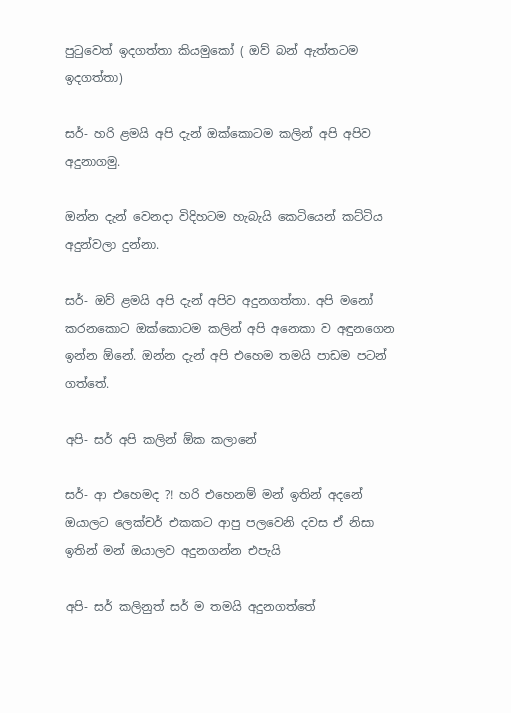පුටුවෙත් ඉදගත්තා කියමුකෝ ( ඔව් බන් ඇත්තටම ඉදගත්තා)

සර්- හරි ළමයි අපි දැන් ඔක්කොටම කලින් අපි අපිව අදුනාගමු.

ඔන්න දැන් වෙනදා විදිහටම හැබැයි කෙටියෙන් කට්ටිය අදුන්වලා දුන්නා.

සර්- ඔව් ළමයි අපි දැන් අපිව අදුනගත්තා. අපි මනෝ කරනකොට ඔක්කොටම කලින් අපි අනෙකා ව අඳුනගෙන ඉන්න ඕනේ. ඔන්න දැන් අපි එහෙම තමයි පාඩම පටන් ගත්තේ.

අපි- සර් අපි කලින් ඕක කලානේ

සර්- ආ එහෙමද ?! හරි එහෙනම් මන් ඉතින් අදනේ ඔයාලට ලෙක්චර් එකකට ආපු පලවෙනි දවස ඒ නිසා ඉතින් මන් ඔයාලව අදුනගන්න එපැයි

අපි- සර් කලිනුත් සර් ම තමයි අදුනගත්තේ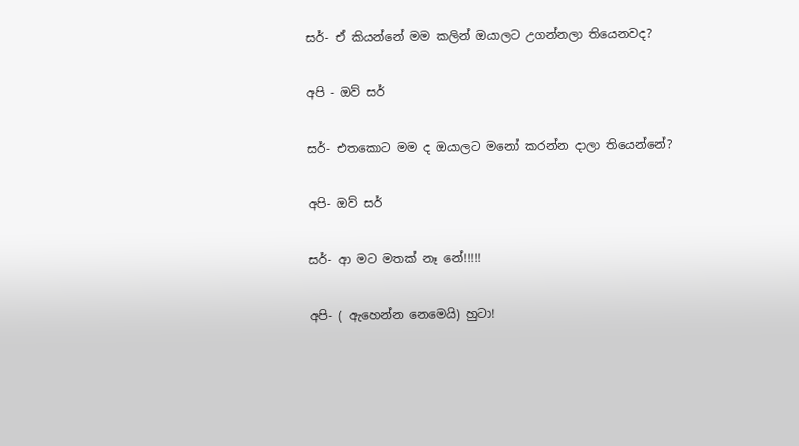සර්- ඒ කියන්නේ මම කලින් ඔයාලට උගන්නලා තියෙනවද?

අපි - ඔව් සර්

සර්- එතකොට මම ද ඔයාලට මනෝ කරන්න දාලා තියෙන්නේ?

අපි- ඔව් සර්

සර්- ආ මට මතක් නෑ නේ!!!!!

අපි- ( ඇහෙන්න නෙමෙයි) හුටා!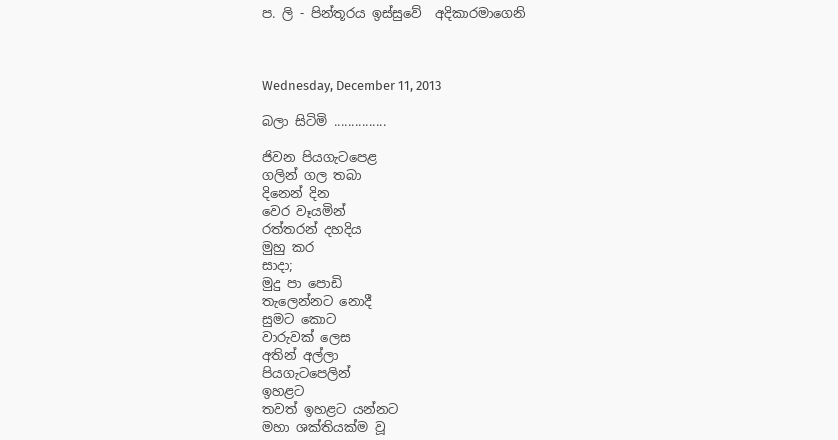ප. ලි - පින්තූරය ඉස්සුවේ  අදිකාරමාගෙනි



Wednesday, December 11, 2013

බලා සිටිමි ...............

ජිවන පියගැටපෙළ
ගලින් ගල තබා
දිනෙන් දින
වෙර වෑයමින්
රත්තරන් දහදිය
මුහු කර
සාදා;
මුදු පා පොඩි
තැලෙන්නට නොදී
සුමට කොට
වාරුවක් ලෙස
අතින් අල්ලා
පියගැටපෙලින්
ඉහළට
තවත් ඉහළට යන්නට
මහා ශක්තියක්ම වූ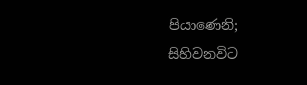පියාණෙනි;
සිහිවනවිට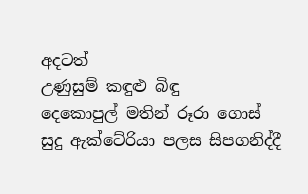අදටත්
උණුසුම් කඳුළු බිඳු
දෙකොපුල් මතින් රූරා ගොස්
සුදු ඇක්ටේරියා පලස සිපගනිද්දී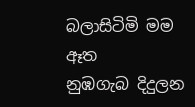බලාසිටිමි මම ඈත
නුඹගැබ දිදුලන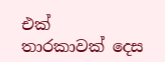එක්
තාරකාවක් දෙස